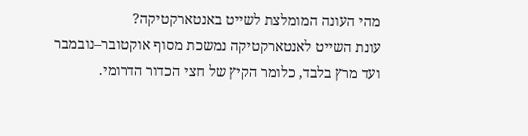מהי העונה המומלצת לשייט באנטארקטיקה?
עונת השייט לאנטארקטיקה נמשכת מסוף אוקטובר–נובמבר ועד מרץ בלבד, כלומר הקיץ של חצי הכדור הדרומי.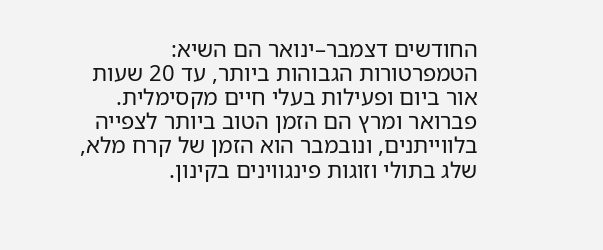החודשים דצמבר–ינואר הם השיא: הטמפרטורות הגבוהות ביותר, עד 20 שעות אור ביום ופעילות בעלי חיים מקסימלית. פברואר ומרץ הם הזמן הטוב ביותר לצפייה בלווייתנים, ונובמבר הוא הזמן של קרח מלא, שלג בתולי וזוגות פינגווינים בקינון.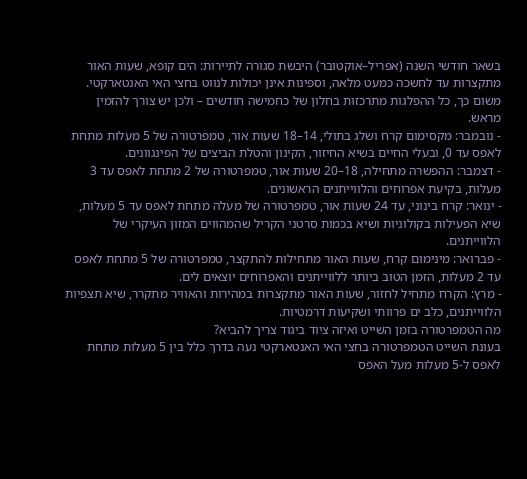בשאר חודשי השנה (אפריל–אוקטובר) היבשת סגורה לתיירות: הים קופא, שעות האור מתקצרות עד לחשכה כמעט מלאה, וספינות אינן יכולות לנווט בחצי האי האנטארקטי. משום כך, כל ההפלגות מתרכזות בחלון של כחמישה חודשים – ולכן יש צורך להזמין מראש.
- נובמבר: מקסימום קרח ושלג בתולי, 14–18 שעות אור, טמפרטורה של 5 מעלות מתחת לאפס עד 0, ובעלי החיים בשיא החיזור, הקינון והטלת הביצים של הפינגוונים.
- דצמבר: ההפשרה מתחילה, 18–20 שעות אור, טמפרטורה של 2 מתחת לאפס עד 3 מעלות, בקיעת אפרוחים והלווייתנים הראשונים.
- ינואר: קרח בינוני, עד 24 שעות אור, טמפרטורה של מעלה מתחת לאפס עד 5 מעלות, שיא הפעילות בקולוניות ושיא בכמות סרטני הקריל שהמהווים המזון העיקרי של הלווייתנים.
- פברואר: מינימום קרח, שעות האור מתחילות להתקצר, טמפרטורה של 5 מתחת לאפס עד 2 מעלות, הזמן הטוב ביותר ללווייתנים והאפרוחים יוצאים לים.
- מרץ: הקרח מתחיל לחזור, שעות האור מתקצרות במהירות והאוויר מתקרר, שיא תצפיות הלווייתנים, כלב ים פרוותי ושקיעות דרמטיות.
מה הטמפרטורה בזמן השייט ואיזה ציוד ביגוד צריך להביא?
בעונת השייט הטמפרטורה בחצי האי האנטארקטי נעה בדרך כלל בין 5 מעלות מתחת לאפס ל-5 מעלות מעל האפס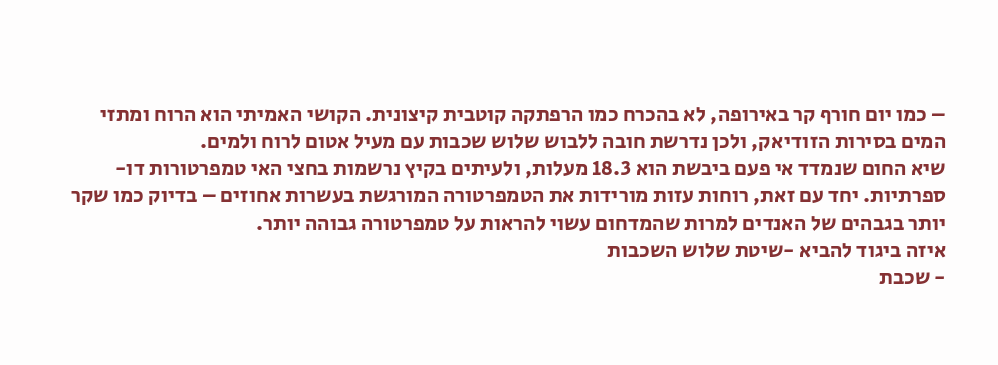– כמו יום חורף קר באירופה, לא בהכרח כמו הרפתקה קוטבית קיצונית. הקושי האמיתי הוא הרוח ומתזי המים בסירות הזודיאק, ולכן נדרשת חובה ללבוש שלוש שכבות עם מעיל אטום לרוח ולמים.
שיא החום שנמדד אי פעם ביבשת הוא 18.3 מעלות, ולעיתים בקיץ נרשמות בחצי האי טמפרטורות דו-ספרתיות. יחד עם זאת, רוחות עזות מורידות את הטמפרטורה המורגשת בעשרות אחוזים – בדיוק כמו שקר יותר בגבהים של האנדים למרות שהמדחום עשוי להראות על טמפרטורה גבוהה יותר.
איזה ביגוד להביא -שיטת שלוש השכבות
- שכבת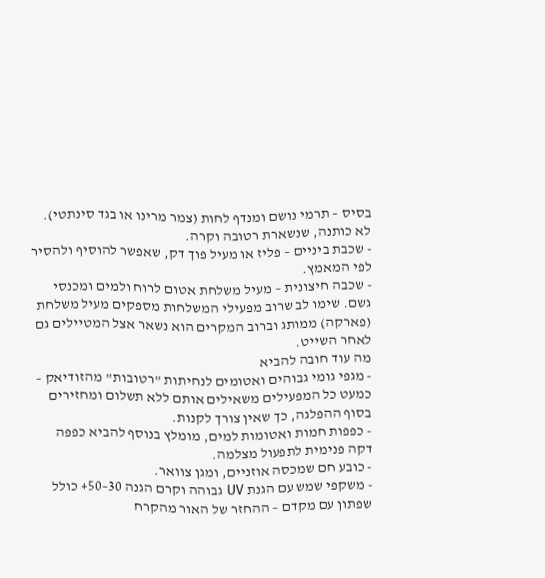בסיס – תרמי נושם ומנדף לחות (צמר מרינו או בגד סינתטי). לא כותנה, שנשארת רטובה וקרה.
- שכבת ביניים – פליז או מעיל פוך דק, שאפשר להוסיף ולהסיר לפי המאמץ.
- שכבה חיצונית – מעיל משלחת אטום לרוח ולמים ומכנסי גשם. שימו לב שרוב מפעילי המשלחות מספקים מעיל משלחת (פארקה) ממותג וברוב המקרים הוא נשאר אצל המטיילים גם לאחר השייט.
מה עוד חובה להביא
- מגפי גומי גבוהים ואטומים לנחיתות "רטובות" מהזודיאק – כמעט כל המפעילים משאילים אותם ללא תשלום ומחזירים בסוף ההפלגה, כך שאין צורך לקנות.
- כפפות חמות ואטומות למים, מומלץ בנוסף להביא כפפה דקה פנימית לתפעול מצלמה.
- כובע חם שמכסה אוזניים, ומגן צוואר.
- משקפי שמש עם הגנת UV גבוהה וקרם הגנה 30–50+ כולל שפתון עם מקדם – ההחזר של האור מהקרח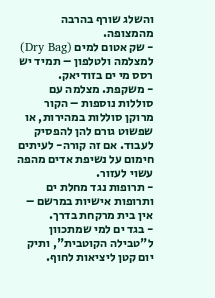והשלג שורף בהרבה מהמצופה.
- שק אטום למים (Dry Bag) למצלמה ולטלפון – תמיד יש רסס מי ים בזודיאק.
- משקפת. מצלמה עם סוללות נוספות – הקור מרוקן סוללות במהירות, או שפשוט גורם להן להפסיק לעבוד. אם זה קורה- לעיתים חימום על נשיפת אדים מהפה עשוי לעזור.
- תרופות נגד מחלת ים ותרופות אישיות במרשם – אין בית מרקחת בדרך.
- בגד ים למי שמתכוון ל"טבילה הקוטבית", ותיק יום קטן ליציאות לחוף.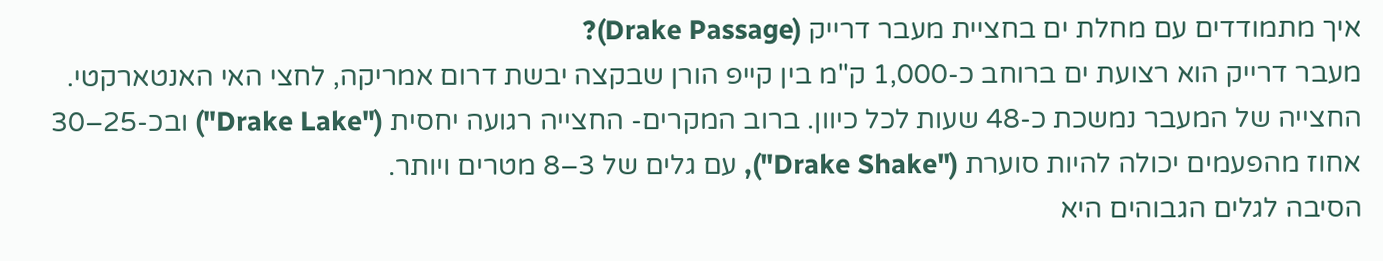איך מתמודדים עם מחלת ים בחציית מעבר דרייק (Drake Passage)?
מעבר דרייק הוא רצועת ים ברוחב כ-1,000 ק"מ בין קייפ הורן שבקצה יבשת דרום אמריקה, לחצי האי האנטארקטי. החצייה של המעבר נמשכת כ-48 שעות לכל כיוון. ברוב המקרים- החצייה רגועה יחסית ("Drake Lake") ובכ-25–30 אחוז מהפעמים יכולה להיות סוערת ("Drake Shake"), עם גלים של 3–8 מטרים ויותר.
הסיבה לגלים הגבוהים היא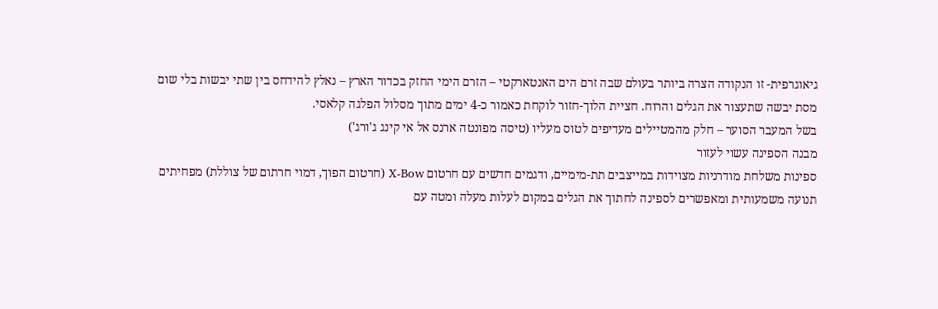גיאוגרפית- זו הנקודה הצרה ביותר בעולם שבה זרם הים האנטארקטי – הזרם הימי החזק בכדור הארץ – נאלץ להידחס בין שתי יבשות בלי שום מסת יבשה שתעצור את הגלים והרוח. חציית הלוך-חזור לוקחת כאמור כ-4 ימים מתוך מסלול הפלגה קלאסי.
בשל המעבר הסוער – חלק מהמטיילים מעדיפים לטוס מעליו (טיסה מפונטה ארנס אל אי קינג ג'ורג')
מבנה הספינה עשוי לעזור
ספינות משלחת מודרניות מצוידות במייצבים תת-מימיים, ודגמים חדשים עם חרטום X-Bow (חרטום הפוך, דמוי חרתום של צוללת) מפחיתים תנועה משמעותית ומאפשרים לספינה לחתוך את הגלים במקום לעלות מעלה ומטה עם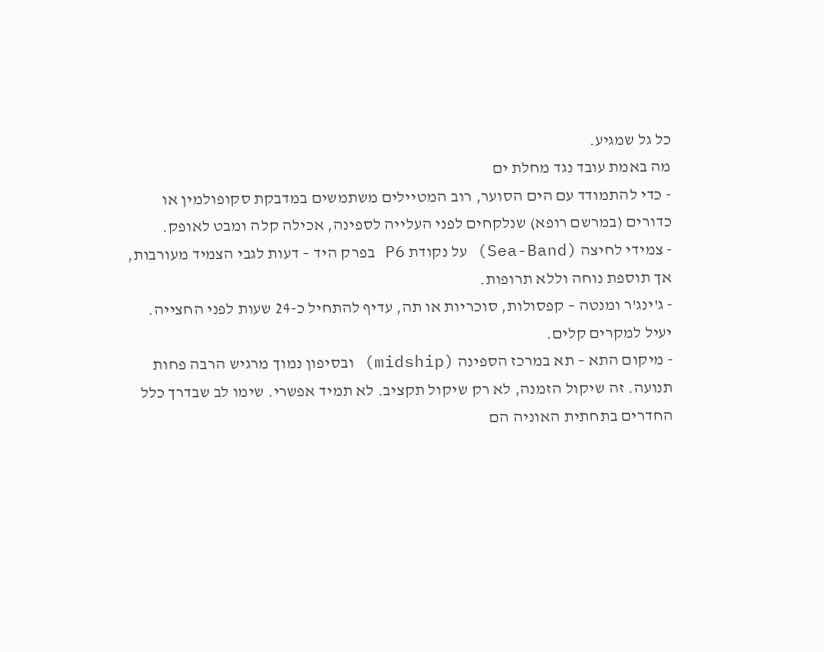כל גל שמגיע.
מה באמת עובד נגד מחלת ים
- כדי להתמודד עם הים הסוער, רוב המטיילים משתמשים במדבקת סקופולמין או כדורים (במרשם רופא) שנלקחים לפני העלייה לספינה, אכילה קלה ומבט לאופק.
- צמידי לחיצה (Sea-Band) על נקודת P6 בפרק היד – דעות לגבי הצמיד מעורבות, אך תוספת נוחה וללא תרופות.
- ג'ינג'ר ומנטה – קפסולות, סוכריות או תה, עדיף להתחיל כ-24 שעות לפני החצייה. יעיל למקרים קלים.
- מיקום התא – תא במרכז הספינה (midship) ובסיפון נמוך מרגיש הרבה פחות תנועה. זה שיקול הזמנה, לא רק שיקול תקציב. לא תמיד אפשרי. שימו לב שבדרך כלל החדרים בתחתית האוניה הם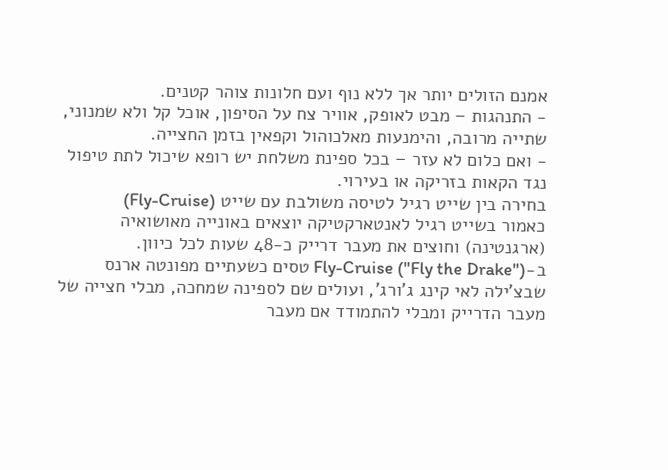אמנם הזולים יותר אך ללא נוף ועם חלונות צוהר קטנים.
- התנהגות – מבט לאופק, אוויר צח על הסיפון, אוכל קל ולא שמנוני, שתייה מרובה, והימנעות מאלכוהול וקפאין בזמן החצייה.
- ואם כלום לא עזר – בכל ספינת משלחת יש רופא שיכול לתת טיפול נגד הקאות בזריקה או בעירוי.
בחירה בין שייט רגיל לטיסה משולבת עם שייט (Fly-Cruise)
כאמור בשייט רגיל לאנטארקטיקה יוצאים באונייה מאושואיה (ארגנטינה) וחוצים את מעבר דרייק כ-48 שעות לכל כיוון.
ב-Fly-Cruise ("Fly the Drake") טסים כשעתיים מפונטה ארנס שבצ'ילה לאי קינג ג'ורג', ועולים שם לספינה שמחכה, מבלי חצייה של מעבר הדרייק ומבלי להתמודד אם מעבר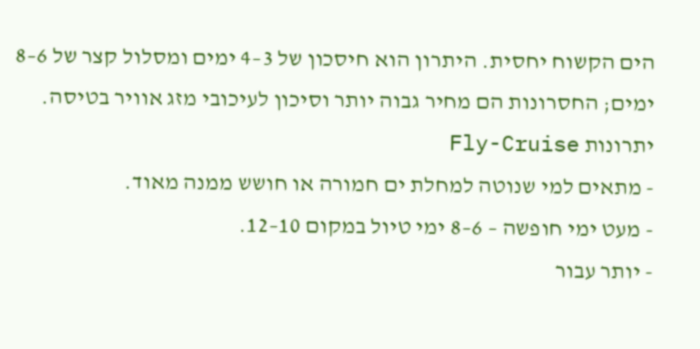הים הקשוח יחסית. היתרון הוא חיסכון של 3–4 ימים ומסלול קצר של 6–8 ימים; החסרונות הם מחיר גבוה יותר וסיכון לעיכובי מזג אוויר בטיסה.
יתרונות Fly-Cruise
- מתאים למי שנוטה למחלת ים חמורה או חושש ממנה מאוד.
- מעט ימי חופשה – 6–8 ימי טיול במקום 10–12.
- יותר עבור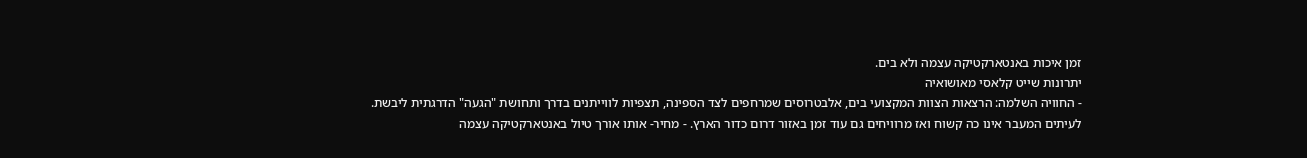זמן איכות באנטארקטיקה עצמה ולא בים.
יתרונות שייט קלאסי מאושואיה
- החוויה השלמה: הרצאות הצוות המקצועי בים, אלבטרוסים שמרחפים לצד הספינה, תצפיות לווייתנים בדרך ותחושת "הגעה" הדרגתית ליבשת.
לעיתים המעבר אינו כה קשוח ואז מרוויחים גם עוד זמן באזור דרום כדור הארץ. - מחיר- אותו אורך טיול באנטארקטיקה עצמה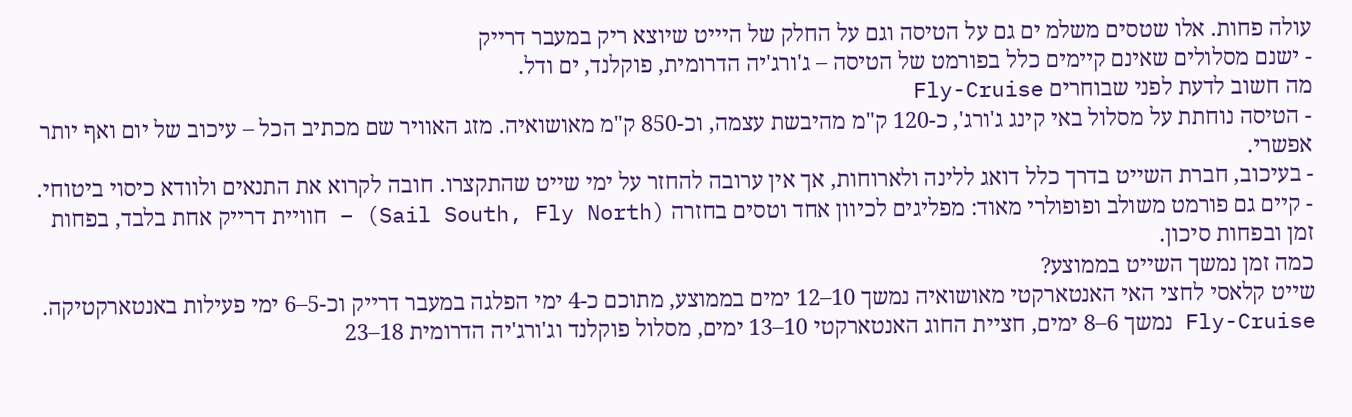עולה פחות. אלו שטסים משלמ ים גם על הטיסה וגם על החלק של היייט שיוצא ריק במעבר דרייק
- ישנם מסלולים שאינם קיימים כלל בפורמט של הטיסה – ג'ורג'יה הדרומית, פוקלנד, ים ודל.
מה חשוב לדעת לפני שבוחרים Fly-Cruise
- הטיסה נוחתת על מסלול באי קינג ג'ורג', כ-120 ק"מ מהיבשת עצמה, וכ-850 ק"מ מאושואיה. מזג האוויר שם מכתיב הכל – עיכוב של יום ואף יותר אפשרי.
- בעיכוב, חברת השייט בדרך כלל דואג ללינה ולארוחות, אך אין ערובה להחזר על ימי שייט שהתקצרו. חובה לקרוא את התנאים ולוודא כיסוי ביטוחי.
- קיים גם פורמט משולב ופופולרי מאוד: מפליגים לכיוון אחד וטסים בחזרה (Sail South, Fly North) – חוויית דרייק אחת בלבד, בפחות זמן ובפחות סיכון.
כמה זמן נמשך השייט בממוצע?
שייט קלאסי לחצי האי האנטארקטי מאושואיה נמשך 10–12 ימים בממוצע, מתוכם כ-4 ימי הפלגה במעבר דרייק וכ-5–6 ימי פעילות באנטארקטיקה. Fly-Cruise נמשך 6–8 ימים, חציית החוג האנטארקטי 10–13 ימים, מסלול פוקלנד וג'ורג'יה הדרומית 18–23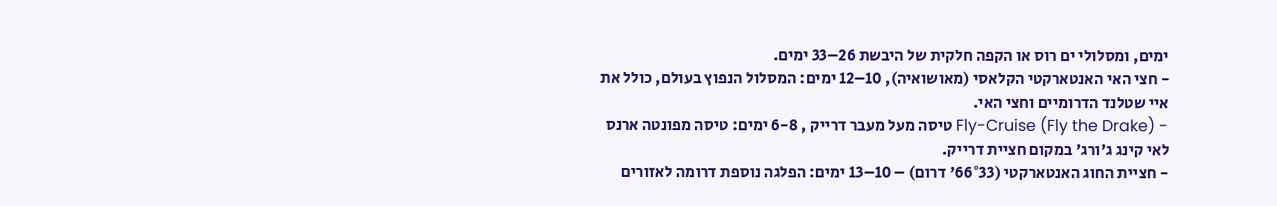ימים, ומסלולי ים רוס או הקפה חלקית של היבשת 26–33 ימים.
- חצי האי האנטארקטי הקלאסי (מאושואיה), 10–12 ימים: המסלול הנפוץ בעולם, כולל את איי שטלנד הדרומיים וחצי האי.
- Fly-Cruise (Fly the Drake) טיסה מעל מעבר דרייק , 6-8 ימים: טיסה מפונטה ארנס לאי קינג ג'ורג' במקום חציית דרייק.
- חציית החוג האנטארקטי (66°33' דרום) – 10–13 ימים: הפלגה נוספת דרומה לאזורים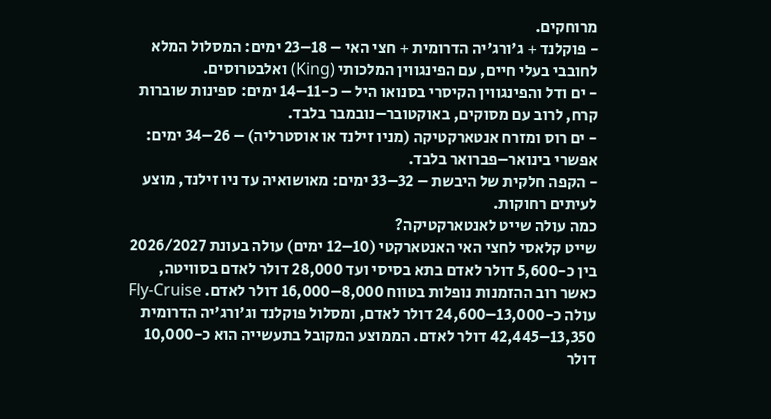מרוחקים.
- פוקלנד + ג'ורג'יה הדרומית + חצי האי – 18–23 ימים: המסלול המלא לחובבי בעלי חיים, עם הפינגווין המלכותי (King) ואלבטרוסים.
- ים ודל והפינגווין הקיסרי בסנואו היל – כ-11–14 ימים: ספינות שוברות קרח, לרוב עם מסוקים, באוקטובר–נובמבר בלבד.
- ים רוס ומזרח אנטארקטיקה (מניו זילנד או אוסטרליה) – 26–34 ימים: אפשרי בינואר–פברואר בלבד.
- הקפה חלקית של היבשת – 32–33 ימים: מאושואיה עד ניו זילנד, מוצע לעיתים רחוקות.
כמה עולה שייט לאנטארקטיקה?
שייט קלאסי לחצי האי האנטארקטי (10–12 ימים) עולה בעונת 2026/2027 בין כ-5,600 דולר לאדם בתא בסיסי ועד 28,000 דולר לאדם בסוויטה, כאשר רוב ההזמנות נופלות בטווח 8,000–16,000 דולר לאדם. Fly-Cruise עולה כ-13,000–24,600 דולר לאדם, ומסלול פוקלנד וג'ורג'יה הדרומית 13,350–42,445 דולר לאדם. הממוצע המקובל בתעשייה הוא כ-10,000 דולר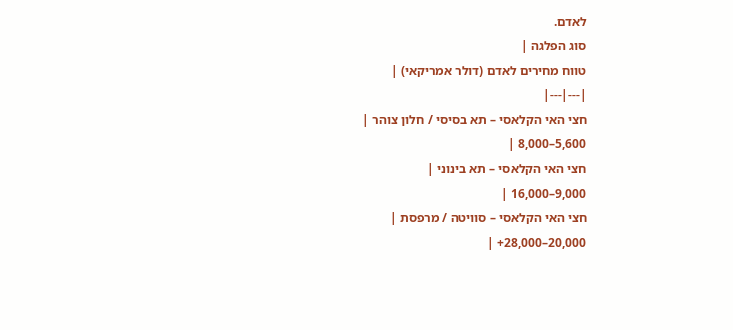לאדם.
סוג הפלגה |
טווח מחירים לאדם (דולר אמריקאי) |
|---|---|
חצי האי הקלאסי – תא בסיסי / חלון צוהר |
5,600–8,000 |
חצי האי הקלאסי – תא בינוני |
9,000–16,000 |
חצי האי הקלאסי – סוויטה / מרפסת |
20,000–28,000+ |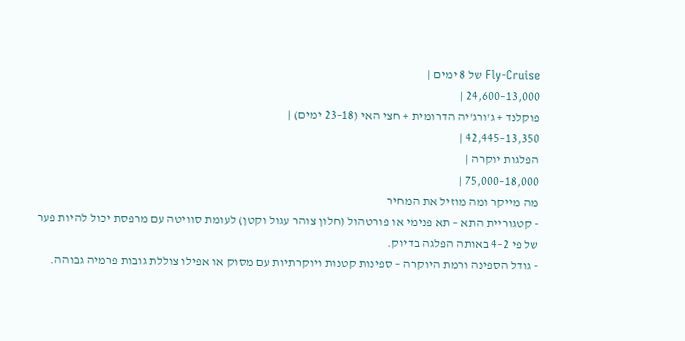Fly-Cruise של 8 ימים |
13,000–24,600 |
פוקלנד + ג'ורג'יה הדרומית + חצי האי (18–23 ימים) |
13,350–42,445 |
הפלגות יוקרה |
18,000–75,000 |
מה מייקר ומה מוזיל את המחיר
- קטגוריית התא – תא פנימי או פורטהול (חלון צוהר עגול וקטן) לעומת סוויטה עם מרפסת יכול להיות פער של פי 2–4 באותה הפלגה בדיוק.
- גודל הספינה ורמת היוקרה – ספינות קטנות ויוקרתיות עם מסוק או אפילו צוללת גובות פרמיה גבוהה.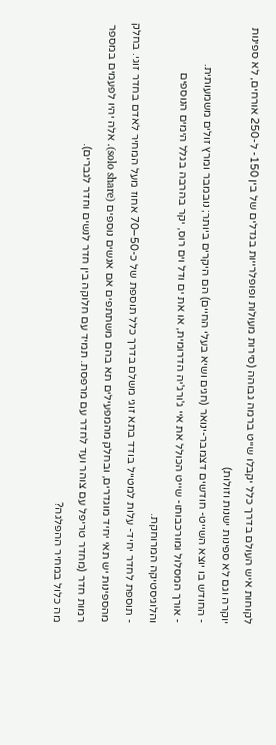לקוחות איש העולם בדרך כלל יקבלו שייט ברמה גבוהה (סירות מעולות ופופלרייות בגדלים של בין 150- ל-250 אורחים, לא ספינות יוקרה וגם לא ספינות ישנות וזולות)
- החודש בו יוצא השייט- חודשים דצמבר-ינואר (חגים ושיא בעלי החיים) הם היקרים ביותר; נובמבר ומרץ זולים משמעותית.
- אורך המסלול ומורכבותו- שייט הכולל את איי ג'ורג'יה הדרומית, או את ים ודל וים רוס, יקר בהרבה בגלל הימים הנוספים והלוגיסטיקה המרוחקת.
- תוספת לחדר יחיד- עלות למטייל בודד בתא זוגי משלם בדרך כלל תוספת של כ-50–70 אחוז מעל המחיר לאדם בחדר זוגי. בחלק מהספינות יש תאי יחיד מוגדרים, ובחלק מהמפעילים תא בהם משתתפים אם אנשים נוספים (solo share). אלה יהיו לפעמים במספר רמות חדר (מחדר טריפל עם צוהר ועד לחדר עם מרפסת. תמיד עם חלוקה בין חדר לנשים וחדר לגברים).
מה כלול במחיר ההפלגה?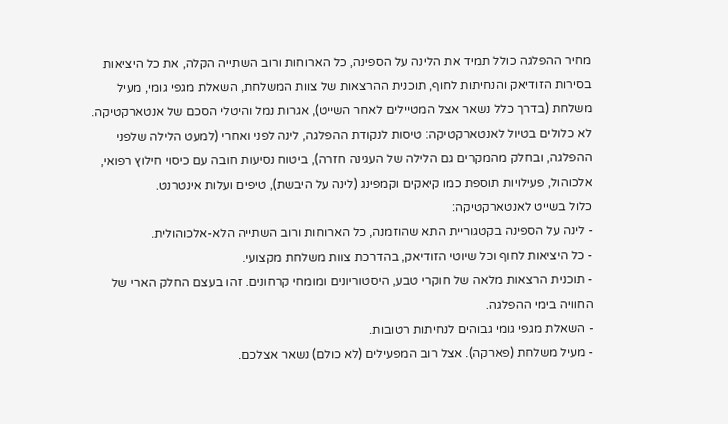מחיר ההפלגה כולל תמיד את הלינה על הספינה, כל הארוחות ורוב השתייה הקלה, את כל היציאות בסירות הזודיאק והנחיתות לחוף, תוכנית ההרצאות של צוות המשלחת, השאלת מגפי גומי, מעיל משלחת (בדרך כלל נשאר אצל המטיילים לאחר השייט), אגרות נמל והיטלי הסכם של אנטארקטיקה.
לא כלולים בטיול לאנטארקטיקה: טיסות לנקודת ההפלגה, לינה לפני ואחרי (למעט הלילה שלפני ההפלגה, ובחלק מהמקרים גם הלילה של העגינה חזרה), ביטוח נסיעות חובה עם כיסוי חילוץ רפואי, אלכוהול, פעילויות תוספת כמו קיאקים וקמפינג (לינה על היבשת), טיפים ועלות אינטרנט.
כלול בשייט לאנטארקטיקה:
- לינה על הספינה בקטגוריית התא שהוזמנה, כל הארוחות ורוב השתייה הלא-אלכוהולית.
- כל היציאות לחוף וכל שיוטי הזודיאק, בהדרכת צוות משלחת מקצועי.
- תוכנית הרצאות מלאה של חוקרי טבע, היסטוריונים ומומחי קרחונים. זהו בעצם החלק הארי של החוויה בימי ההפלגה.
- השאלת מגפי גומי גבוהים לנחיתות רטובות.
- מעיל משלחת (פארקה). אצל רוב המפעילים (לא כולם) נשאר אצלכם.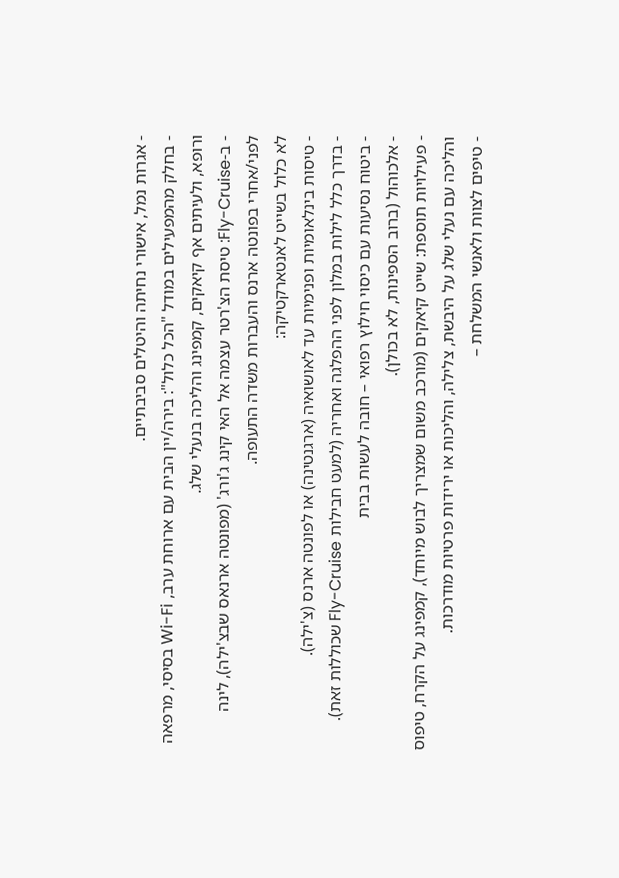- אגרות נמל, אישורי נחיתה והיטלים סביבתיים.
- בחלק מהמפעילים במודל "הכל כלול": בירה/יין הבית עם ארוחת ערב, Wi-Fi בסיסי, מרפאה ורופא, ולעיתים אף קיאקים, קמפינג והליכה בנעלי שלג.
- ב-Fly-Cruise: טיסת הצ'רטר עצמה אל האי קינג ג'ורג' (מפונטה ארנאס שבצ'ילה), לינה לפני/אחרי בפונטה ארנס והעברות משדה התעופה.
לא כלול בשייט לאנטארקטיקה:
- טיסות בינלאומיות ופנימיות עד לאושואיה (ארגנטינה) או לפונטה ארנס (צ'ילה).
- בדרך כלל לילות במלון לפני ההפלגה ואחריה (למעט חבילות Fly-Cruise שכוללות זאת).
- ביטוח נסיעות עם כיסוי חילוץ רפואי – חובה לעשות בבית
- אלכוהול (ברוב הספינות, לא בכולן).
- פעילויות תוספת: שייט קיאקים (מורכב משום שמצריך לבוש מיוחד), קמפינג על הקרח, טיפוס והליכה עם נעלי שלג על היבשת, צלילה, והליכות או ירידות פרטיות מודרכות.
- טיפים לצוות ולאנשי המשלחת –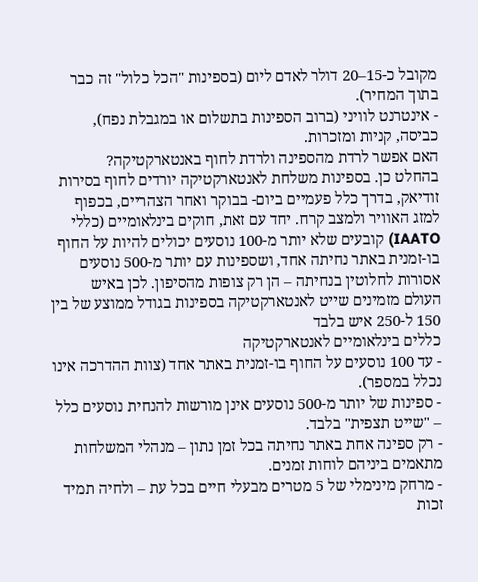מקובל כ-15–20 דולר לאדם ליום (בספינות "הכל כלול" זה כבר בתוך המחיר).
- אינטרנט לוויני (ברוב הספינות בתשלום או במגבלת נפח), כביסה, קניות ומזכרות.
האם אפשר לרדת מהספינה ולרדת לחוף באנטארקטיקה?
בהחלט כן. בספינות משלחת לאנטארקטיקה יורדים לחוף בסירות זודיאק, בדרך כלל פעמיים ביום- בבוקר ואחר הצהריים, בכפוף למזג האוויר ולמצב קרח. יחד עם זאת, חוקים בינלאומיים (כללי IAATO) קובעים שלא יותר מ-100 נוסעים יכולים להיות על החוף בו-זמנית באתר נחיתה אחד, ושספינות עם יותר מ-500 נוסעים אסורות לחלוטין בנחיתה – הן רק צופות מהסיפון. לכן באיש העולם מזמינים שייט לאנטארקטיקה בספינות בגודל ממוצע של בין 150 ל-250 איש בלבד
כללים בינלאומיים לאנטארקטיקה
- עד 100 נוסעים על החוף בו-זמנית באתר אחד (צוות ההדרכה אינו נכלל במספר).
- ספינות של יותר מ-500 נוסעים אינן מורשות להנחית נוסעים כלל – "שייט תצפית" בלבד.
- רק ספינה אחת באתר נחיתה בכל זמן נתון – מנהלי המשלחות מתאמים ביניהם לוחות זמנים.
- מרחק מינימלי של 5 מטרים מבעלי חיים בכל עת – ולחיה תמיד זכות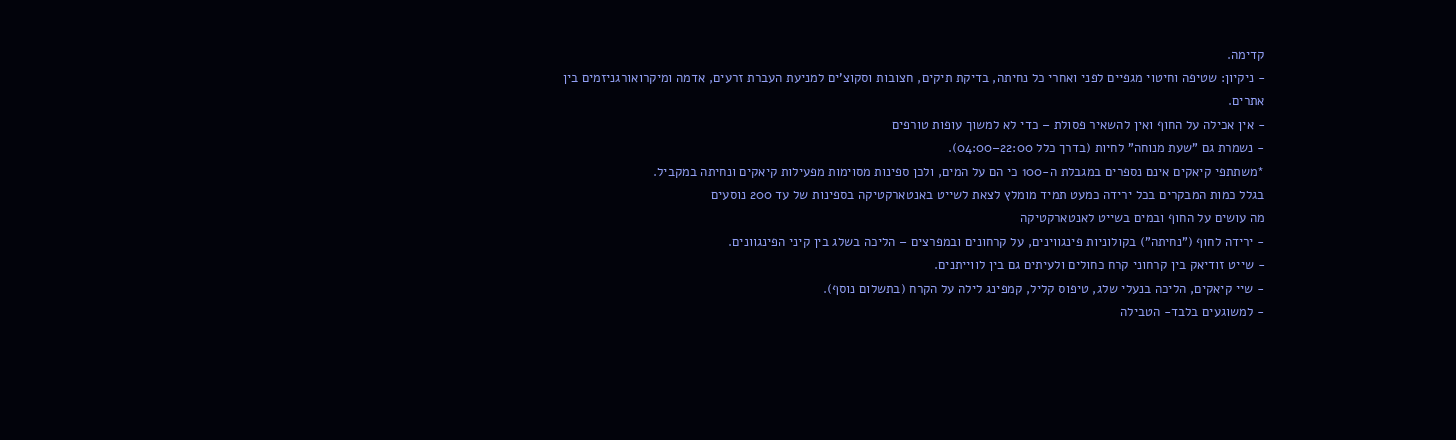קדימה.
- ניקיון: שטיפה וחיטוי מגפיים לפני ואחרי כל נחיתה, בדיקת תיקים, חצובות וסקוצ'ים למניעת העברת זרעים, אדמה ומיקרואורגניזמים בין אתרים.
- אין אכילה על החוף ואין להשאיר פסולת – כדי לא למשוך עופות טורפים
- נשמרת גם "שעת מנוחה" לחיות (בדרך כלל 22:00–04:00).
*משתתפי קיאקים אינם נספרים במגבלת ה-100 כי הם על המים, ולכן ספינות מסוימות מפעילות קיאקים ונחיתה במקביל.
בגלל כמות המבקרים בכל ירידה כמעט תמיד מומלץ לצאת לשייט באנטארקטיקה בספינות של עד 200 נוסעים
מה עושים על החוף ובמים בשייט לאנטארקטיקה
- ירידה לחוף ("נחיתה") בקולוניות פינגווינים, על קרחונים ובמפרצים – הליכה בשלג בין קיני הפינגוונים.
- שייט זודיאק בין קרחוני קרח כחולים ולעיתים גם בין לווייתנים.
- שיי קיאקים, הליכה בנעלי שלג, טיפוס קליל, קמפינג לילה על הקרח (בתשלום נוסף).
- למשוגעים בלבד- הטבילה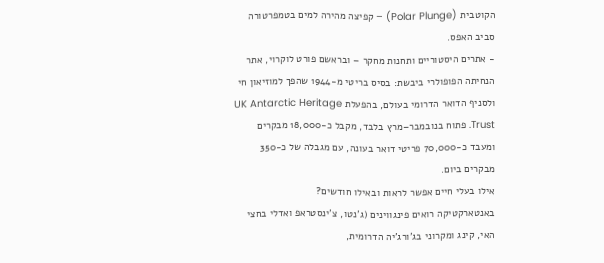הקוטבית (Polar Plunge) – קפיצה מהירה למים בטמפרטורה סביב האפס.
- אתרים היסטוריים ותחנות מחקר – ובראשם פורט לוקרוי, אתר הנחיתה הפופולרי ביבשת: בסיס בריטי מ-1944 שהפך למוזיאון חי ולסניף הדואר הדרומי בעולם, בהפעלת UK Antarctic Heritage Trust. פתוח בנובמבר–מרץ בלבד, מקבל כ-18,000 מבקרים ומעבד כ-70,000 פריטי דואר בעונה, עם מגבלה של כ-350 מבקרים ביום.
אילו בעלי חיים אפשר לראות ובאילו חודשים?
באנטארקטיקה רואים פינגווינים (ג'נטו, צ'ינסטראפ ואדלי בחצי האי, קינג ומקרוני בג'ורג'יה הדרומית,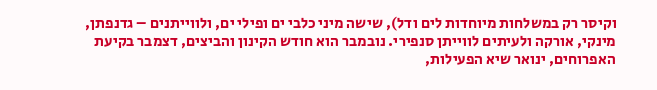וקיסר רק במשלחות מיוחדות לים ודל), שישה מיני כלבי ים ופילי ים, ולווייתנים – גדנפתן, מינקי, אורקה ולעיתים לווייתן סנפירי. נובמבר הוא חודש הקינון והביצים, דצמבר בקיעת האפרוחים, ינואר שיא הפעילות,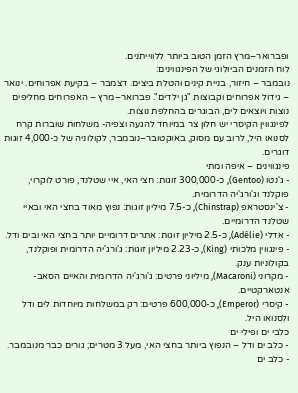ופברואר–מרץ הזמן הטוב ביותר ללווייתנים.
לוח הזמנים הביולוגי של הפינגווינים:
נובמבר – חיזור, בניית קינים והטלת ביצים. דצמבר – בקיעת אפרוחים. ינואר – גידול אפרוחים וקבוצות "גן ילדים". פברואר–מרץ – האפרוחים מחליפים נוצות ויוצאים לים, הבוגרים בהחלפת נוצות.
לפינגווין הקיסרי יש חלון צר במיוחד להגעה וצפיה- משלחות שוברות קרח לסנואו היל, לרוב עם מסוק, באוקטובר–נובמבר, לקולוניה של כ-4,000 זוגות דוגרים.
פינגווינים – איפה ומתי
- ג'נטו (Gentoo), כ-300,000 זוגות: חצי האי, איי שטלנד, פורט לוקרוי, פוקלנד וג'ורג'יה הדרומית.
- צ'ינסטראפ (Chinstrap), כ-7.5 מיליון זוגות: נפוץ מאוד בחצי האי ובאיי שטלנד הדרומיים.
- אדלי (Adélie), כ-2.5 מיליון זוגות: אתרים דרומיים יותר בחצי האי ובים ודל.
- פינגווין מלכותי (King), כ-2.23 מיליון זוגות: ג'ורג'יה הדרומית ופוקלנד, בקולוניות ענק.
- מקרוני (Macaroni), מיליוני פרטים: ג'ורג'יה הדרומית והאיים הסאב-אנטארקטיים.
- קיסרי (Emperor), כ-600,000 פרטים: רק במשלחות מיוחדות לים ודל ולסנואו היל.
כלבי ים ופילי ים
- כלב ים ודל – הנפוץ ביותר בחצי האי, מעל 3 מטרים; גורים כבר מנובמבר.
- כלב ים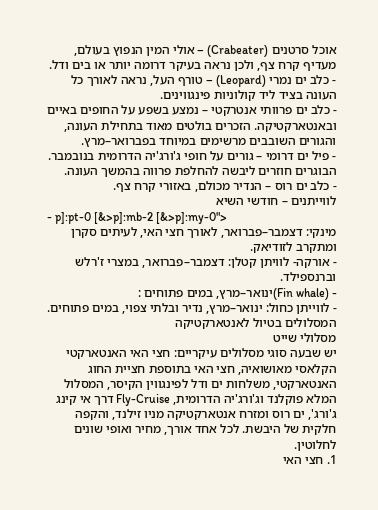אוכל סרטנים (Crabeater) – אולי המין הנפוץ בעולם, מעדיף קרח צף, ולכן נראה בעיקר דרומה יותר או בים ודל.
- כלב ים נמרי (Leopard) – טורף העל, נראה לאורך כל העונה בציד ליד קולוניות פינגווינים.
- כלב ים פרוותי אנטרקטי – נמצע בשפע על החופים באיים ובאנטארקטיקה. הזכרים בולטים מאוד בתחילת העונה, והגורים השובבים מרשימים במיוחד בפברואר–מרץ.
- פיל ים דרומי – גורים על חופי ג'ורג'יה הדרומית בנובמבר. הבוגרים חוזרים ליבשה להחלפת פרווה בהמשך העונה.
- כלב ים רוס – הנדיר מכולם, באזורי קרח צף.
לווייתנים – חודשי השיא
- p]:pt-0 [&>p]:mb-2 [&>p]:my-0">
מינקי: דצמבר–פברואר, לאורך חצי האי, לעיתים סקרן ומתקרב לזודיאק.
- אורקה- לוויתן קטלן: דצמבר–פברואר, במצרי ז'רלש וברנספילד.
- (Fin whale)ינואר–מרץ, במים פתוחים :
- לווייתן כחול: ינואר–מרץ, נדיר ובלתי צפוי, במים פתוחים.
המסלולים בטיול לאנטארקטיקה
מסלולי שייט
יש שבעה סוגי מסלולים עיקריים: חצי האי האנטארקטי הקלאסי מאושואיה, חצי האי בתוספת חציית החוג האנטארקטי, משלחות ים ודל לפינגווין הקיסר, המסלול המלא פוקלנד וג'ורג'יה הדרומית, Fly-Cruise דרך אי קינג ג'ורג', ים רוס ומזרח אנטארקטיקה מניו זילנד, והקפה חלקית של היבשת. לכל אחד אורך, מחיר ואופי שונים לחלוטין.
1. חצי האי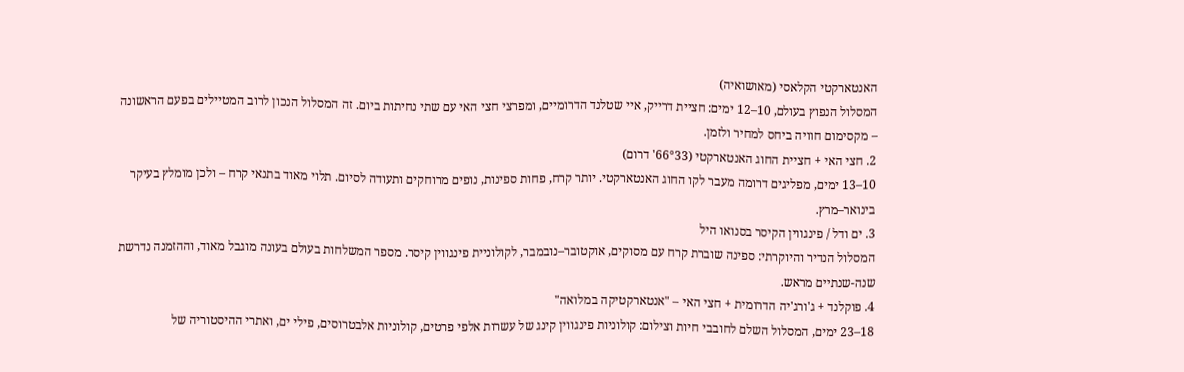האנטארקטי הקלאסי (מאושואיה)
המסלול הנפוץ בעולם, 10–12 ימים: חציית דרייק, איי שטלנד הדרומיים, ומפרצי חצי האי עם שתי נחיתות ביום. זה המסלול הנכון לרוב המטיילים בפעם הראשונה – מקסימום חוויה ביחס למחיר ולזמן.
2. חצי האי + חציית החוג האנטארקטי (66°33' דרום)
10–13 ימים, מפליגים דרומה מעבר לקו החוג האנטארקטי. יותר קרח, פחות ספינות, נופים מרוחקים ותעודה לסיום. תלוי מאוד בתנאי קרח – ולכן מומלץ בעיקר בינואר–מרץ.
3. ים ודל / פינגווין הקיסר בסנואו היל
המסלול הנדיר והיוקרתי: ספינה שוברת קרח עם מסוקים, אוקטובר–נובמבר, לקולוניית פינגווין קיסר. מספר המשלחות בעולם בעונה מוגבל מאוד, וההזמנה נדרשת שנה-שנתיים מראש.
4. פוקלנד + ג'ורג'יה הדרומית + חצי האי – "אנטארקטיקה במלואה"
18–23 ימים, המסלול השלם לחובבי חיות וצילום: קולוניות פינגווין קינג של עשרות אלפי פרטים, קולוניות אלבטרוסים, פילי ים, ואתרי ההיסטוריה של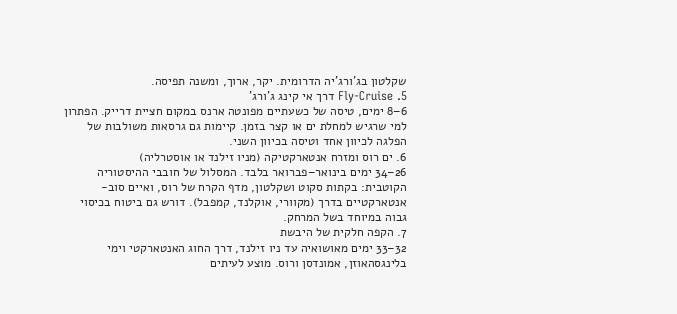שקלטון בג'ורג'יה הדרומית. יקר, ארוך, ומשנה תפיסה.
5. Fly-Cruise דרך אי קינג ג'ורג'
6–8 ימים, טיסה של כשעתיים מפונטה ארנס במקום חציית דרייק. הפתרון למי שרגיש למחלת ים או קצר בזמן. קיימות גם גרסאות משולבות של הפלגה לכיוון אחד וטיסה בכיוון השני.
6. ים רוס ומזרח אנטארקטיקה (מניו זילנד או אוסטרליה)
26–34 ימים בינואר–פברואר בלבד. המסלול של חובבי ההיסטוריה הקוטבית: בקתות סקוט ושקלטון, מדף הקרח של רוס, ואיים סוב-אנטארקטיים בדרך (מקוורי, אוקלנד, קמפבל). דורש גם ביטוח בכיסוי גבוה במיוחד בשל המרחק.
7. הקפה חלקית של היבשת
32–33 ימים מאושואיה עד ניו זילנד, דרך החוג האנטארקטי וימי בלינגסהאוזן, אמונדסן ורוס. מוצע לעיתים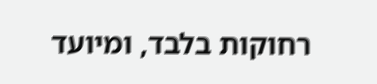רחוקות בלבד, ומיועד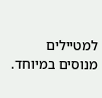למטיילים מנוסים במיוחד.